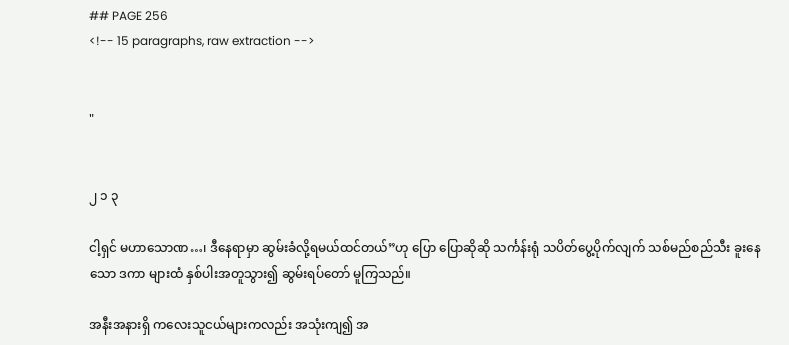## PAGE 256
<!-- 15 paragraphs, raw extraction -->


"


၂ ၁ ၃

ငါ့ရှင် မဟာသောဏ…၊ ဒီနေရာမှာ ဆွမ်းခံလို့ရမယ်ထင်တယ်”ဟု ပြော ပြောဆိုဆို သင်္ကန်းရုံ သပိတ်ပွေ့ပိုက်လျက် သစ်မည်စည်သီး ခူးနေသော ဒကာ များထံ နှစ်ပါးအတူသွား၍ ဆွမ်းရပ်တော် မူကြသည်။

အနီးအနားရှိ ကလေးသူငယ်များကလည်း အသုံးကျ၍ အ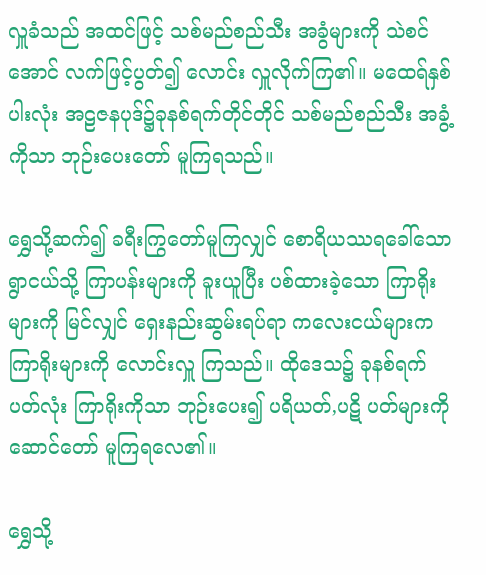လှူခံသည် အထင်ဖြင့် သစ်မည်စည်သီး အခွံများကို သဲစင်အောင် လက်ဖြင့်ပွတ်၍ လောင်း လှူလိုက်ကြ၏။ မထေရ်နှစ်ပါးလုံး အဠဇနပုဒ်၌ခုနစ်ရက်တိုင်တိုင် သစ်မည်စည်သီး အခွံ့ကိုသာ ဘုဉ်းပေးတော် မူကြရသည်။

ရွှေသို့ဆက်၍ ခရီးကြွတော်မူကြလျှင် စောရိယဿရခေါ်သော ရွာငယ်သို့ ကြာပန်းများကို ခူးယူပြီး ပစ်ထားခဲ့သော ကြာရိုးများကို မြင်လျှင် ရှေးနည်းဆွမ်းရပ်ရာ ကလေးငယ်များက ကြာရိုးများကို လောင်းလှူ ကြသည်။ ထိုဒေသ၌ ခုနစ်ရက်ပတ်လုံး ကြာရိုးကိုသာ ဘုဉ်းပေး၍ ပရိယတ်,ပဋိ ပတ်များကို ဆောင်တော် မူကြရလေ၏။

ရွှေသို့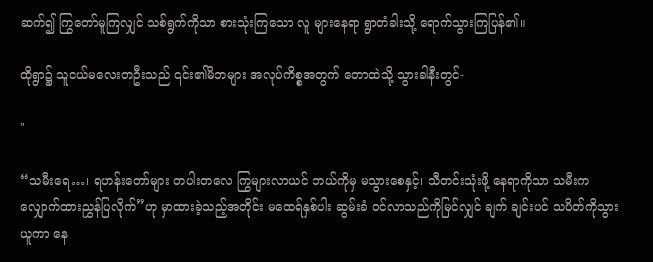ဆက်၍ ကြွတော်မူကြလျှင် သစ်ရွက်ကိုသာ စားသုံးကြသော လူ များနေရာ ရွာတံခါးသို့ ရောက်သွားကြပြန်၏။

ထိုရွာ၌ သူငယ်မလေးတဦးသည် ၎င်း၏မိဘများ အလုပ်ကိစ္စအတွက် တောထဲသို့ သွားခါနီးတွင်-

"

“သမီးရေ…၊ ရဟန်းတော်များ တပါးတလေ ကြွများလာယင် ဘယ်ကိုမှ မသွားစေနှင့်၊ သီတင်းသုံးဖို့ နေရာကိုသာ သမီးက လျှောက်ထားညွှန်ပြလိုက်”ဟု မှာထားခဲ့သည့်အတိုင်း မထေရ်နှစ်ပါး ဆွမ်းခံ ဝင်လာသည်ကိုမြင်လျှင် ချက် ချင်းပင် သပိတ်ကိုသွားယူကာ နေ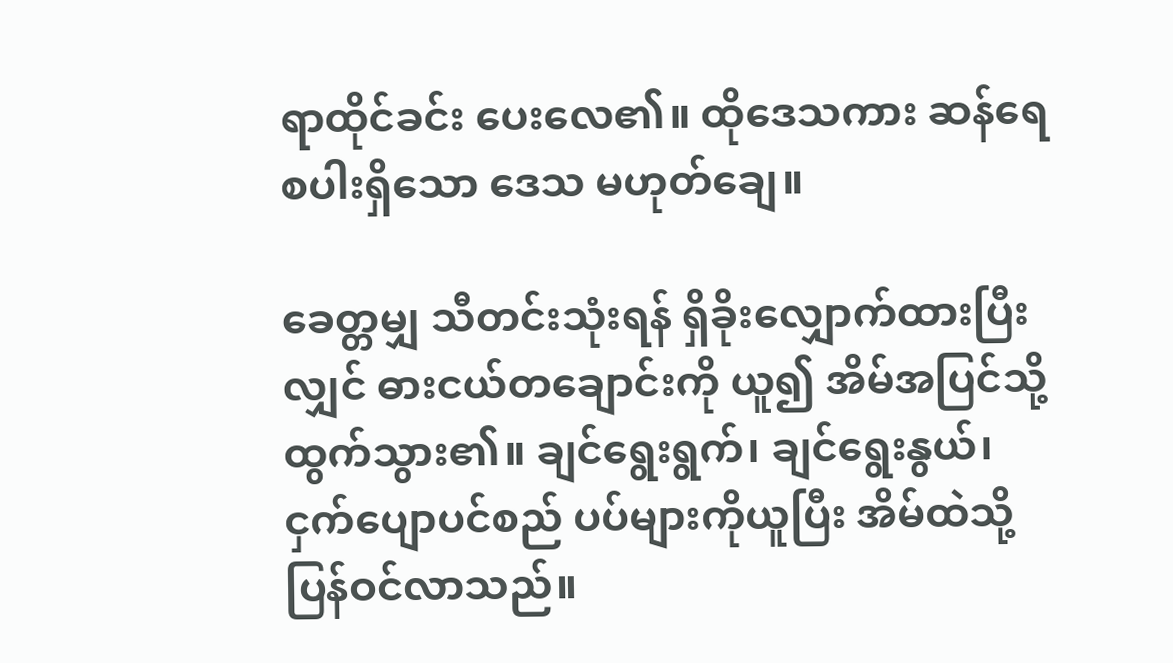ရာထိုင်ခင်း ပေးလေ၏။ ထိုဒေသကား ဆန်ရေ စပါးရှိသော ဒေသ မဟုတ်ချေ။

ခေတ္တမျှ သီတင်းသုံးရန် ရှိခိုးလျှောက်ထားပြီးလျှင် ဓားငယ်တချောင်းကို ယူ၍ အိမ်အပြင်သို့ ထွက်သွား၏။ ချင်ရွေးရွက်၊ ချင်ရွေးနွယ်၊ ငှက်ပျောပင်စည် ပပ်များကိုယူပြီး အိမ်ထဲသို့ ပြန်ဝင်လာသည်။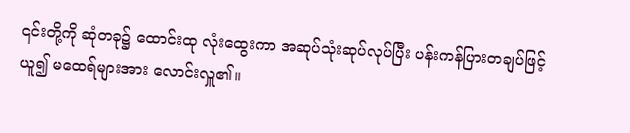၎င်းတို့ကို ဆုံတခု၌ ထောင်းထု လုံးထွေးကာ အဆုပ်သုံးဆုပ်လုပ်ပြီး ပန်းကန်ပြားတချပ်ဖြင့်ယူ၍ မထေရ်များအား လောင်းလှူ၏။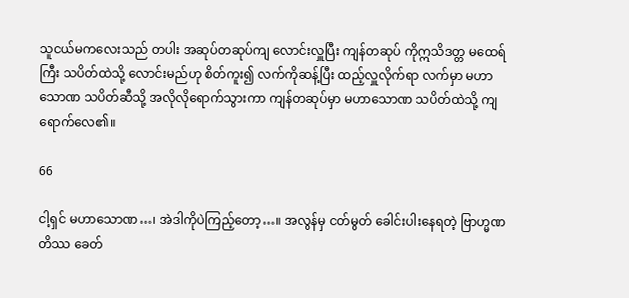သူငယ်မကလေးသည် တပါး အဆုပ်တဆုပ်ကျ လောင်းလှူပြီး ကျန်တဆုပ် ကိုဣသိဒတ္တ မထေရ်ကြီး သပိတ်ထဲသို့ လောင်းမည်ဟု စိတ်ကူး၍ လက်ကိုဆန့်ပြီး ထည့်လှူလိုက်ရာ လက်မှာ မဟာသောဏ သပိတ်ဆီသို့ အလိုလိုရောက်သွားကာ ကျန်တဆုပ်မှာ မဟာသောဏ သပိတ်ထဲသို့ ကျရောက်လေ၏။

66

ငါ့ရှင် မဟာသောဏ…၊ အဲဒါကိုပဲကြည့်တော့…။ အလွန်မှ ငတ်မွတ် ခေါင်းပါးနေရတဲ့ ဗြာဟ္မဏတိဿ ခေတ်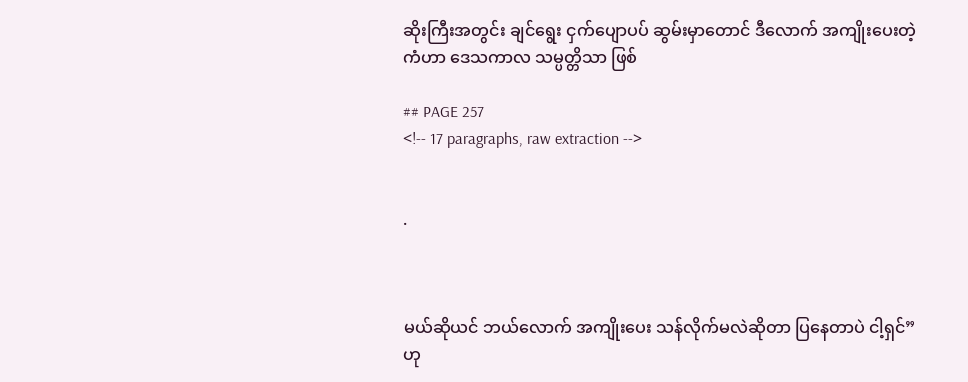ဆိုးကြီးအတွင်း ချင်ရွေး ငှက်ပျောပပ် ဆွမ်းမှာတောင် ဒီလောက် အကျိုးပေးတဲ့ကံဟာ ဒေသကာလ သမ္ပတ္တိသာ ဖြစ်

## PAGE 257
<!-- 17 paragraphs, raw extraction -->


.



မယ်ဆိုယင် ဘယ်လောက် အကျိုးပေး သန်လိုက်မလဲဆိုတာ ပြနေတာပဲ ငါ့ရှင်”ဟု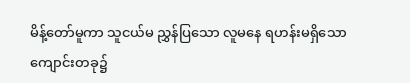မိန့်တော်မူကာ သူငယ်မ ညွှန်ပြသော လူမနေ ရဟန်းမရှိသော ကျောင်းတခု၌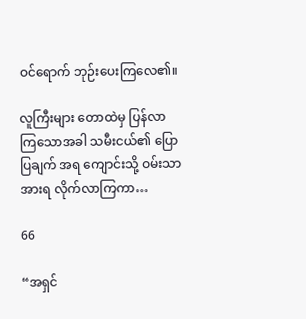ဝင်ရောက် ဘုဉ်းပေးကြလေ၏။

လူကြီးများ တောထဲမှ ပြန်လာကြသောအခါ သမီးငယ်၏ ပြောပြချက် အရ ကျောင်းသို့ ဝမ်းသာအားရ လိုက်လာကြကာ…

66

“အရှင်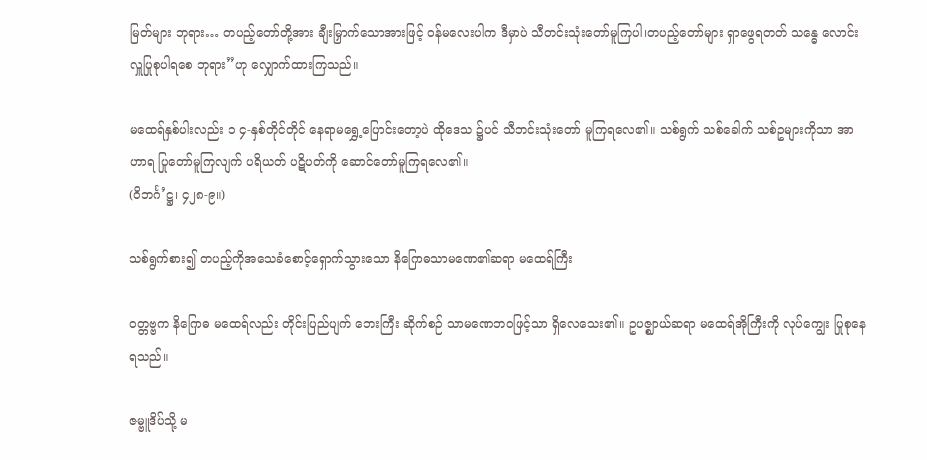မြတ်များ ဘုရား… တပည့်တော်တို့အား ချီးမြှာက်သောအားဖြင့် ဝန်မလေးပါက ဒီမှာပဲ သီတင်းသုံးတော်မူကြပါ၊တပည့်တော်များ ရှာဖွေရတတ် သန္ဓေ လောင်းလှူပြုစုပါရစေ ဘုရား”ဟု လျှောက်ထားကြသည်။

မထေရ်နှစ်ပါးလည်း ၁ ၄-နှစ်တိုင်တိုင် နေရာမရွှေ့ပြောင်းတော့ပဲ ထိုဒေသ ၌ပင် သီဘင်းသုံးတော် မူကြရလေ၏။ သစ်ရွက် သစ်ခေါက် သစ်ဥများကိုသာ အာဟာရ ပြုတော်မူကြလျက် ပရိယတ် ပဋိပတ်ကို ဆောင်တော်မူကြရလေ၏။
(ဝိဘင်္ဂ’ဋ္ဌ၊ ၄၂၈-၉။)

သစ်ရွက်စား၍ တပည့်ကိုအသေခံစောင့်ရှောက်သွားသော နိဂြောဓသာမဏေ၏ဆရာ မထေရ်ကြီး

ဝတ္တဗ္ဗက နိဂြောဓ မထေရ်လည်း တိုင်းပြည်ပျက် ဘေးကြီး ဆိုက်စဉ် သာမဏေဘဝဖြင့်သာ ရှိလေသေး၏။ ဥပဇ္ဈာယ်ဆရာ မထေရ်အိုကြီးကို လုပ်ကျွေး ပြုစုနေရသည်။

ဇမ္ဗူဒိပ်သို့ မ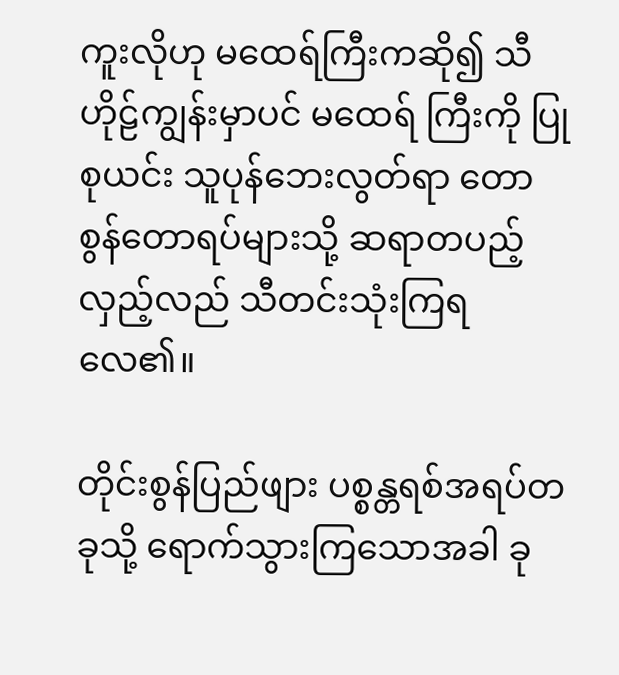ကူးလိုဟု မထေရ်ကြီးကဆို၍ သီဟိုဠ်ကျွန်းမှာပင် မထေရ် ကြီးကို ပြုစုယင်း သူပုန်ဘေးလွတ်ရာ တောစွန်တောရပ်များသို့ ဆရာတပည့် လှည့်လည် သီတင်းသုံးကြရလေ၏။

တိုင်းစွန်ပြည်ဖျား ပစ္စန္တရစ်အရပ်တခုသို့ ရောက်သွားကြသောအခါ ခု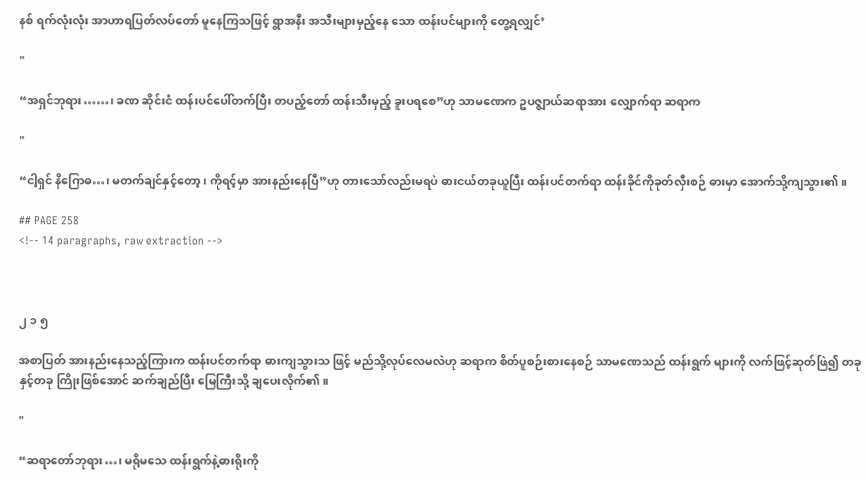နစ် ရက်လုံးလုံး အာဟာရပြတ်လပ်တော် မူနေကြသဖြင့် ရွာအနီး အသီးများမှည့်နေ သော ထန်းပင်များကို တွေ့ရလျှင်’

"

“အရှင်ဘုရား……၊ ခဏ ဆိုင်းငံ ထန်းပင်ပေါ်တက်ပြီး တပည့်တော် ထန်းသီးမှည့် ခူးပရစေ”ဟု သာမဏေက ဥပဇ္ဈာယ်ဆရာအား လျှောက်ရာ ဆရာက

"

“ငါ့ရှင် နိဂြောဓ…၊ မတက်ချင်နှင့်တော့၊ ကိုရင့်မှာ အားနည်းနေပြီ”ဟု တားသော်လည်းမရပဲ ဓားငယ်တခုယူပြီး ထန်းပင်တက်ရာ ထန်းခိုင်ကိုခုတ်လှီးစဉ် ဓားမှာ အောက်သို့ကျသွား၏။

## PAGE 258
<!-- 14 paragraphs, raw extraction -->



၂ ၁ ၅

အစာပြတ် အားနည်းနေသည့်ကြားက ထန်းပင်တက်ရာ ဓားကျသွားသ ဖြင့် မည်သို့လုပ်လေမလဲဟု ဆရာက စိတ်ပူစဉ်းစားနေစဉ် သာမဏေသည် ထန်းရွက် များကို လက်ဖြင့်ဆုတ်ဖြဲ၍ တခုနှင့်တခု ကြိုးဖြစ်အောင် ဆက်ချည်ပြီး မြေကြီးသို့ ချပေးလိုက်၏။

"

“ဆရာတော်ဘုရား…၊ မရိုမသေ ထန်းရွက်နဲ့ဓားရိုးကို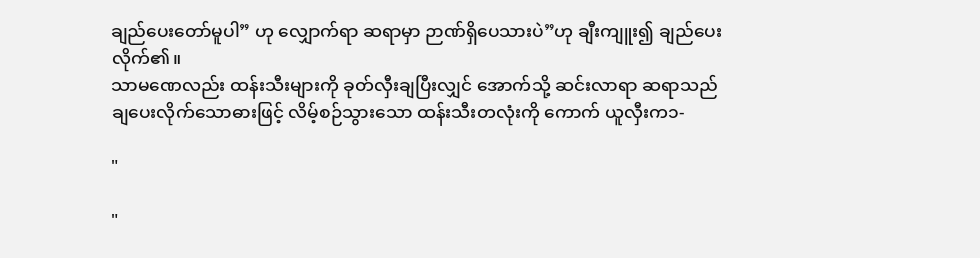ချည်ပေးတော်မူပါ” ဟု လျှောက်ရာ ဆရာမှာ ဉာဏ်ရှိပေသားပဲ”ဟု ချီးကျူး၍ ချည်ပေးလိုက်၏။
သာမဏေလည်း ထန်းသီးများကို ခုတ်လှီးချပြီးလျှင် အောက်သို့ ဆင်းလာရာ ဆရာသည် ချပေးလိုက်သောဓားဖြင့် လိမ့်စဉ်သွားသော ထန်းသီးတလုံးကို ကောက် ယူလှီးက၁-

"

"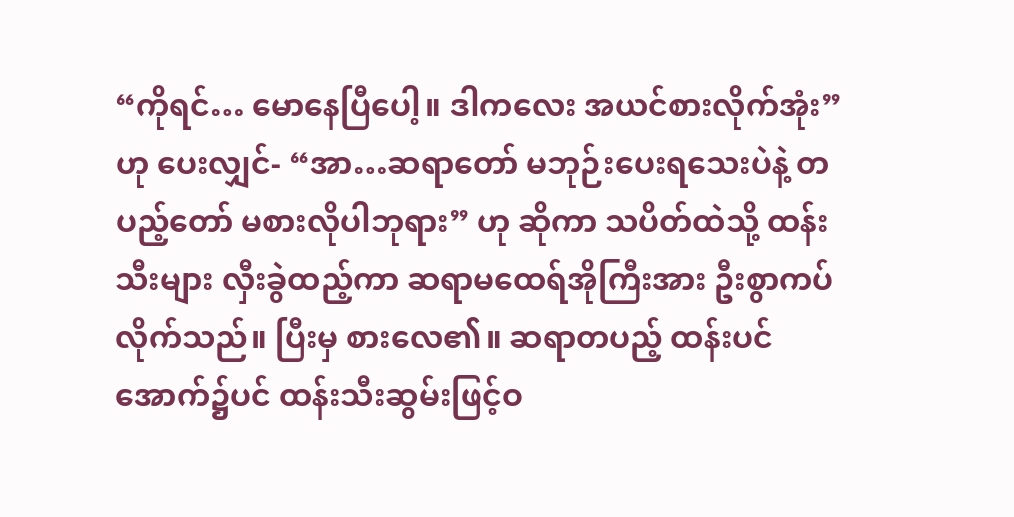“ကိုရင်… မောနေပြီပေါ့။ ဒါကလေး အယင်စားလိုက်အုံး”ဟု ပေးလျှင်- “အာ…ဆရာတော် မဘုဉ်းပေးရသေးပဲနဲ့ တပည့်တော် မစားလိုပါဘုရား” ဟု ဆိုကာ သပိတ်ထဲသို့ ထန်းသီးများ လှီးခွဲထည့်ကာ ဆရာမထေရ်အိုကြီးအား ဦးစွာကပ်လိုက်သည်။ ပြီးမှ စားလေ၏။ ဆရာတပည့် ထန်းပင် အောက်၌ပင် ထန်းသီးဆွမ်းဖြင့်ဝ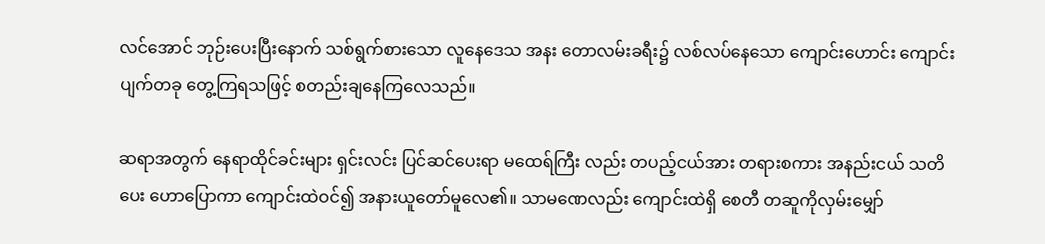လင်အောင် ဘုဉ်းပေးပြီးနောက် သစ်ရွက်စားသော လူနေဒေသ အနး တောလမ်းခရီး၌ လစ်လပ်နေသော ကျောင်းဟောင်း ကျောင်းပျက်တခု တွေ့ကြရသဖြင့် စတည်းချနေကြလေသည်။

ဆရာအတွက် နေရာထိုင်ခင်းများ ရှင်းလင်း ပြင်ဆင်ပေးရာ မထေရ်ကြီး လည်း တပည့်ငယ်အား တရားစကား အနည်းငယ် သတိပေး ဟောပြောကာ ကျောင်းထဲဝင်၍ အနားယူတော်မူလေ၏။ သာမဏေလည်း ကျောင်းထဲရှိ စေတီ တဆူကိုလှမ်းမျှော်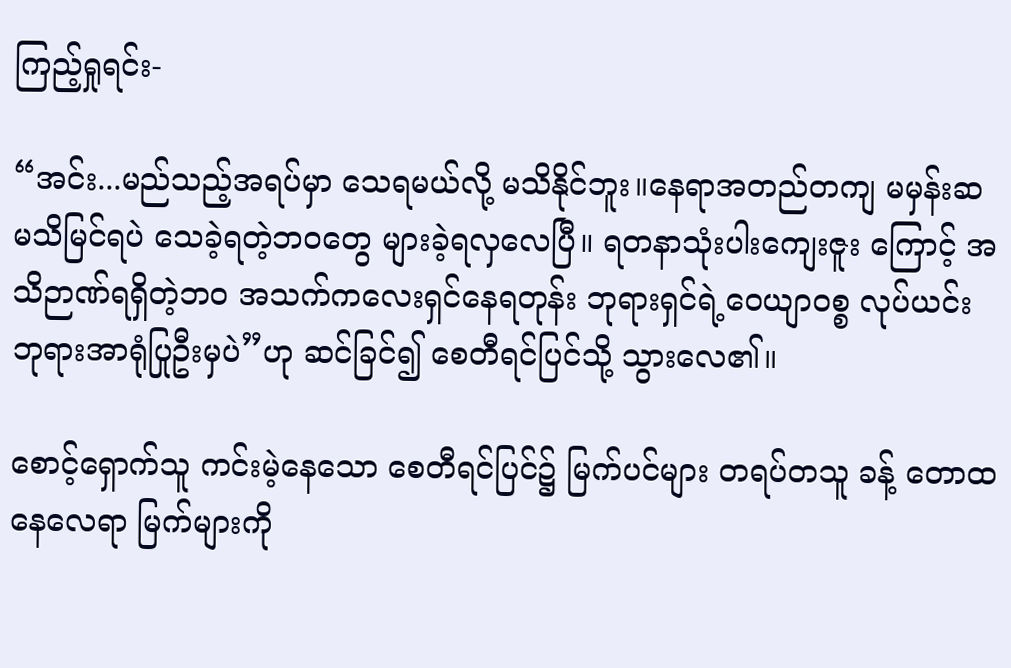ကြည့်ရှုရင်း-

“အင်း...မည်သည့်အရပ်မှာ သေရမယ်လို့ မသိနိုင်ဘူး။နေရာအတည်တကျ မမှန်းဆ မသိမြင်ရပဲ သေခဲ့ရတဲ့ဘဝတွေ များခဲ့ရလှလေပြီ။ ရတနာသုံးပါးကျေးဇူး ကြောင့် အသိဉာဏ်ရရှိတဲ့ဘဝ အသက်ကလေးရှင်နေရတုန်း ဘုရားရှင်ရဲ့ဝေယျာဝစ္စ လုပ်ယင်း ဘုရားအာရုံပြုဦးမှပဲ”ဟု ဆင်ခြင်၍ စေတီရင်ပြင်သို့ သွားလေ၏။

စောင့်ရှောက်သူ ကင်းမဲ့နေသော စေတီရင်ပြင်၌ မြက်ပင်များ တရပ်တသူ ခန့် တောထနေလေရာ မြက်များကို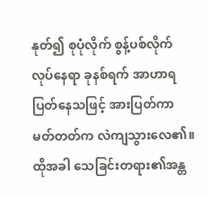နုတ်၍ စုပုံလိုက် စွန့်ပစ်လိုက်လုပ်နေရာ ခုနစ်ရက် အာဟာရပြတ်နေသဖြင့် အားပြတ်ကာ မတ်တတ်က လဲကျသွားလေ၏။ ထိုအခါ သေခြင်းတရား၏အန္တ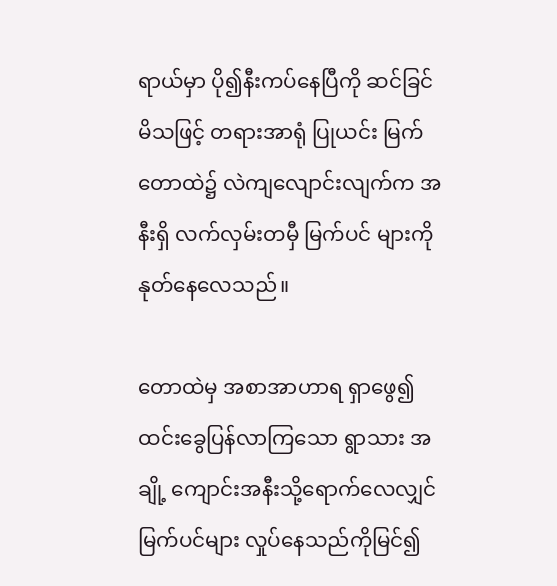ရာယ်မှာ ပို၍နီးကပ်နေပြီကို ဆင်ခြင်မိသဖြင့် တရားအာရုံ ပြုယင်း မြက်တောထဲ၌ လဲကျလျောင်းလျက်က အနီးရှိ လက်လှမ်းတမှီ မြက်ပင် များကို နုတ်နေလေသည်။

တောထဲမှ အစာအာဟာရ ရှာဖွေ၍ ထင်းခွေပြန်လာကြသော ရွာသား အချို့ ကျောင်းအနီးသို့ရောက်လေလျှင် မြက်ပင်များ လှုပ်နေသည်ကိုမြင်၍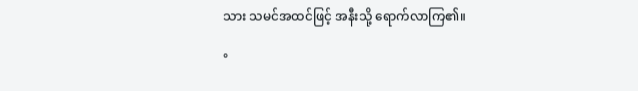သား သမင်အထင်ဖြင့် အနီးသို့ ရောက်လာကြ၏။

°